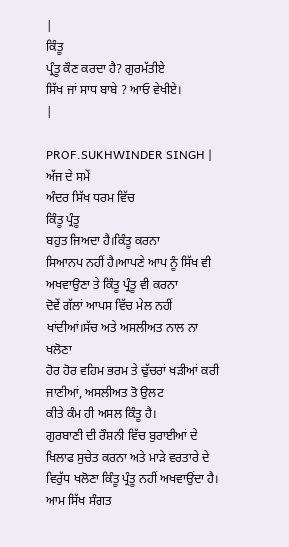|
ਕਿੰਤੂ
ਪ੍ਰੰਤੂ ਕੌਣ ਕਰਦਾ ਹੈ? ਗੁਰਮੱਤੀਏ
ਸਿੱਖ ਜਾਂ ਸਾਧ ਬਾਬੇ ? ਆਓ ਵੇਖੀਏ।
|

PROF.SUKHWINDER SINGH |
ਅੱਜ ਦੇ ਸਮੇਂ
ਅੰਦਰ ਸਿੱਖ ਧਰਮ ਵਿੱਚ
ਕਿੰਤੂ ਪ੍ਰੰਤੂ
ਬਹੁਤ ਜਿਅਦਾ ਹੈ।ਕਿੰਤੂ ਕਰਨਾ
ਸਿਆਨਪ ਨਹੀਂ ਹੈ।ਆਪਣੇ ਆਪ ਨੂੰ ਸਿੱਖ ਵੀ ਅਖਵਾਉਣਾ ਤੇ ਕਿੰਤੂ ਪ੍ਰੰਤੂ ਵੀ ਕਰਨਾ
ਦੋਵੇਂ ਗੱਲਾਂ ਆਪਸ ਵਿੱਚ ਮੇਲ ਨਹੀਂ ਖਾਂਦੀਆਂ।ਸੱਚ ਅਤੇ ਅਸਲੀਅਤ ਨਾਲ ਨਾ ਖਲੋਣਾ
ਹੋਰ ਹੋਰ ਵਹਿਮ ਭਰਮ ਤੇ ਢੁੱਚਰਾਂ ਖੜੀਆਂ ਕਰੀ ਜਾਣੀਆਂ, ਅਸਲੀਅਤ ਤੋ ਉਲਟ
ਕੀਤੇ ਕੰਮ ਹੀ ਅਸਲ ਕਿੰਤੂ ਹੈ।
ਗੁਰਬਾਣੀ ਦੀ ਰੌਸ਼ਨੀ ਵਿੱਚ ਬੁਰਾਈਆਂ ਦੇ ਖਿਲਾਫ ਸੁਚੇਤ ਕਰਨਾ ਅਤੇ ਮਾੜੇ ਵਰਤਾਰੇ ਦੇ
ਵਿਰੁੱਧ ਖਲੋਣਾ ਕਿੰਤੂ ਪ੍ਰੰਤੂ ਨਹੀਂ ਅਖਵਾਉਂਦਾ ਹੈ। ਆਮ ਸਿੱਖ ਸੰਗਤ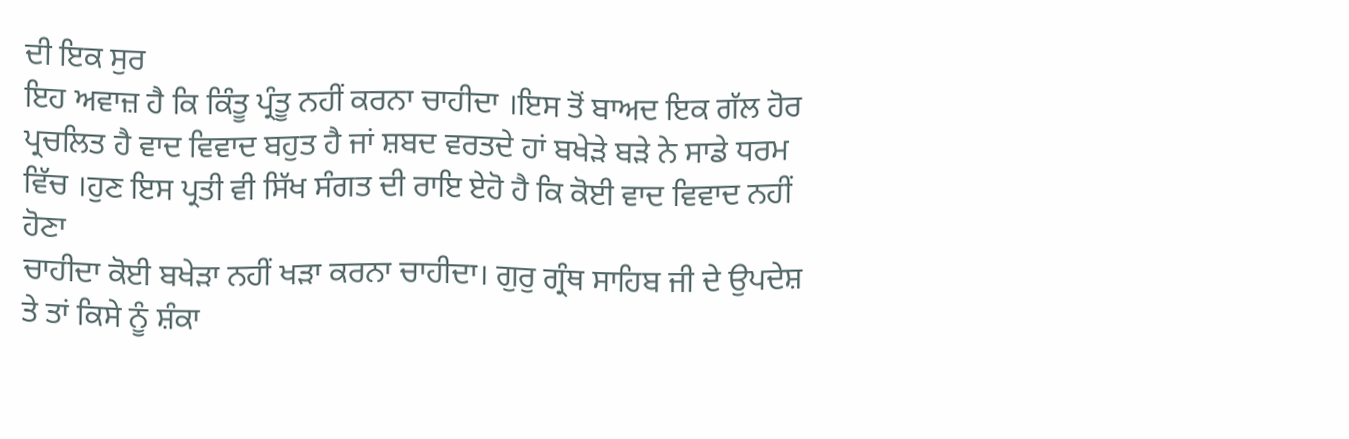ਦੀ ਇਕ ਸੁਰ
ਇਹ ਅਵਾਜ਼ ਹੈ ਕਿ ਕਿੰਤੂ ਪ੍ਰੰਤੂ ਨਹੀਂ ਕਰਨਾ ਚਾਹੀਦਾ ।ਇਸ ਤੋਂ ਬਾਅਦ ਇਕ ਗੱਲ ਹੋਰ
ਪ੍ਰਚਲਿਤ ਹੈ ਵਾਦ ਵਿਵਾਦ ਬਹੁਤ ਹੈ ਜਾਂ ਸ਼ਬਦ ਵਰਤਦੇ ਹਾਂ ਬਖੇੜੇ ਬੜੇ ਨੇ ਸਾਡੇ ਧਰਮ
ਵਿੱਚ ।ਹੁਣ ਇਸ ਪ੍ਰਤੀ ਵੀ ਸਿੱਖ ਸੰਗਤ ਦੀ ਰਾਇ ਏਹੋ ਹੈ ਕਿ ਕੋਈ ਵਾਦ ਵਿਵਾਦ ਨਹੀਂ
ਹੋਣਾ
ਚਾਹੀਦਾ ਕੋਈ ਬਖੇੜਾ ਨਹੀਂ ਖੜਾ ਕਰਨਾ ਚਾਹੀਦਾ। ਗੁਰੁ ਗ੍ਰੰਥ ਸਾਹਿਬ ਜੀ ਦੇ ਉਪਦੇਸ਼
ਤੇ ਤਾਂ ਕਿਸੇ ਨੂੰ ਸ਼ੰਕਾ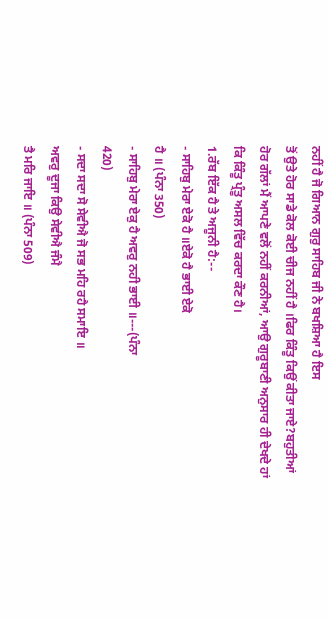ਨਹੀਂ ਹੈ ਜੋ ਗਿਆਨ ਗੁਰੁ ਸਾਹਿਬ ਜੀ ਨੇ ਬਖਸ਼ਿਆ ਹੈ ਇਸ
ਤੋਂ ਉਤੇ ਹੋਰ ਸਾਡੇ ਕੋਲ ਕੋਈ ਚੀਜ ਨਹੀਂ ਹੈ ।ਫਿਰ ਕਿੰਤੂ ਕਿਉਂ ਕੀਤਾ ਜਾਏ?ਬਹੁਤੀਆਂ
ਹੋਰ ਗੱਲਾਂ ਮੈਂ ਆਪਣੇ ਵਲੋਂ ਨਹੀਂ ਕਰਨੀਆਂ, ਆਉ ਗੁਰੂਬਾਣੀ ਅਨੁਸਾਰ ਹੀ ਦੇਖਦੇ ਹਾਂ
ਕਿ ਕਿੰਤੂ ਪ੍ਰੰਤੂ ਅਸਲ ਵਿੱਚ ਕਰਦਾ ਕੌਣ ਹੈ।
1.ਰੱਬ ਇੱਕ ਹੈ ਤੇ ਅਜੂਨੀ ਹੈ:--
- ਸਾਹਿਬੁ ਮੇਰਾ ਏਕੋ ਹੈ ॥ਏਕੋ ਹੈ ਭਾਈ ਏਕੋ
ਹੈ ॥ (ਪੰਨਾ 350)
- ਸਾਹਿਬੁ ਮੇਰਾ ਏਕੁ ਹੈ ਅਵਰੁ ਨਹੀ ਭਾਈ ॥---(ਪੰਨਾ
420)
- ਸਦਾ ਸਦਾ ਸੋ ਸੇਵੀਐ ਜੋ ਸਭ ਮਹਿ ਰਹੈ ਸਮਾਇ ॥
ਅਵਰੁ ਦੂਜਾ ਕਿਉ ਸੇਵੀਐ ਜੰਮੈ
ਤੈ ਮਰਿ ਜਾਇ ॥ (ਪੰਨਾ 509)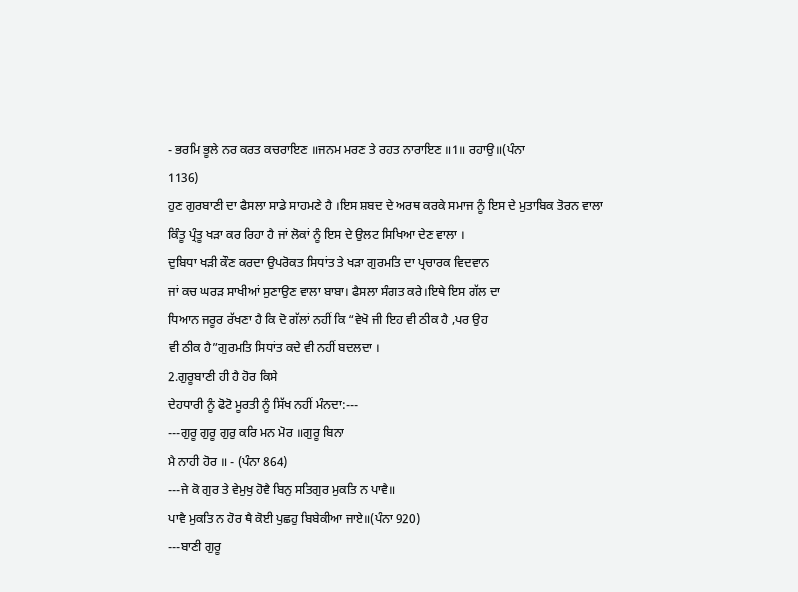- ਭਰਮਿ ਭੂਲੇ ਨਰ ਕਰਤ ਕਚਰਾਇਣ ॥ਜਨਮ ਮਰਣ ਤੇ ਰਹਤ ਨਾਰਾਇਣ ॥1॥ ਰਹਾਉ॥(ਪੰਨਾ
1136)
ਹੁਣ ਗੁਰਬਾਣੀ ਦਾ ਫੈਸਲਾ ਸਾਡੇ ਸਾਹਮਣੇ ਹੈ ।ਇਸ ਸ਼ਬਦ ਦੇ ਅਰਥ ਕਰਕੇ ਸਮਾਜ ਨੂੰ ਇਸ ਦੇ ਮੁਤਾਬਿਕ ਤੋਰਨ ਵਾਲਾ
ਕਿੰਤੂ ਪ੍ਰੰਤੂ ਖੜਾ ਕਰ ਰਿਹਾ ਹੈ ਜਾਂ ਲੋਕਾਂ ਨੂੰ ਇਸ ਦੇ ਉਲਟ ਸਿਖਿਆ ਦੇਣ ਵਾਲਾ ।
ਦੁਬਿਧਾ ਖੜੀ ਕੌਣ ਕਰਦਾ ਉਪਰੋਕਤ ਸਿਧਾਂਤ ਤੇ ਖੜਾ ਗੁਰਮਤਿ ਦਾ ਪ੍ਰਚਾਰਕ ਵਿਦਵਾਨ
ਜਾਂ ਕਚ ਘਰੜ ਸਾਖੀਆਂ ਸੁਣਾਉਣ ਵਾਲਾ ਬਾਬਾ। ਫੈਸਲਾ ਸੰਗਤ ਕਰੇ।ਇਥੇ ਇਸ ਗੱਲ ਦਾ
ਧਿਆਨ ਜਰੂਰ ਰੱਖਣਾ ਹੈ ਕਿ ਦੋ ਗੱਲਾਂ ਨਹੀਂ ਕਿ “ਵੇਖੋ ਜੀ ਇਹ ਵੀ ਠੀਕ ਹੈ ,ਪਰ ਉਹ
ਵੀ ਠੀਕ ਹੈ”ਗੁਰਮਤਿ ਸਿਧਾਂਤ ਕਦੇ ਵੀ ਨਹੀਂ ਬਦਲਦਾ ।
2.ਗੁਰੂਬਾਣੀ ਹੀ ਹੈ ਹੋਰ ਕਿਸੇ
ਦੇਹਧਾਰੀ ਨੂੰ ਫੋਟੋ ਮੂਰਤੀ ਨੂੰ ਸਿੱਖ ਨਹੀਂ ਮੰਨਦਾ:---
---ਗੁਰੂ ਗੁਰੂ ਗੁਰੁ ਕਰਿ ਮਨ ਮੋਰ ॥ਗੁਰੂ ਬਿਨਾ
ਮੈ ਨਾਹੀ ਹੋਰ ॥ - (ਪੰਨਾ 864)
---ਜੇ ਕੋ ਗੁਰ ਤੇ ਵੇਮੁਖੁ ਹੋਵੈ ਬਿਨੁ ਸਤਿਗੁਰ ਮੁਕਤਿ ਨ ਪਾਵੈ॥
ਪਾਵੈ ਮੁਕਤਿ ਨ ਹੋਰ ਥੈ ਕੋਈ ਪੁਛਹੁ ਬਿਬੇਕੀਆ ਜਾਏ॥(ਪੰਨਾ 920)
---ਬਾਣੀ ਗੁਰੂ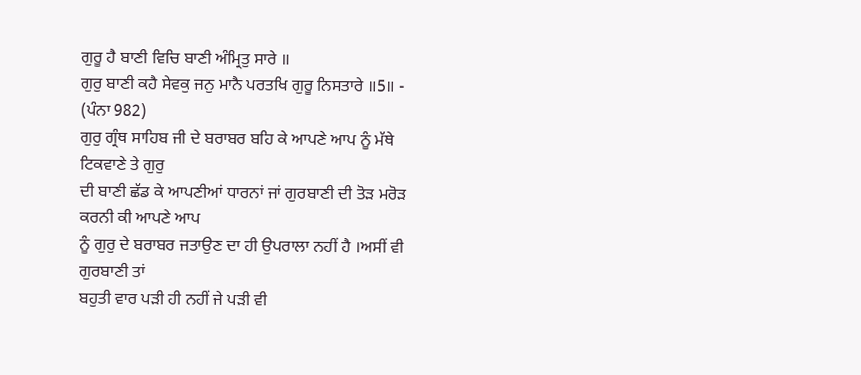ਗੁਰੂ ਹੈ ਬਾਣੀ ਵਿਚਿ ਬਾਣੀ ਅੰਮ੍ਰਿਤੁ ਸਾਰੇ ॥
ਗੁਰੁ ਬਾਣੀ ਕਹੈ ਸੇਵਕੁ ਜਨੁ ਮਾਨੈ ਪਰਤਖਿ ਗੁਰੂ ਨਿਸਤਾਰੇ ॥5॥ - (ਪੰਨਾ 982)
ਗੁਰੁ ਗ੍ਰੰਥ ਸਾਹਿਬ ਜੀ ਦੇ ਬਰਾਬਰ ਬਹਿ ਕੇ ਆਪਣੇ ਆਪ ਨੂੰ ਮੱਥੇ ਟਿਕਵਾਣੇ ਤੇ ਗੁਰੁ
ਦੀ ਬਾਣੀ ਛੱਡ ਕੇ ਆਪਣੀਆਂ ਧਾਰਨਾਂ ਜਾਂ ਗੁਰਬਾਣੀ ਦੀ ਤੋੜ ਮਰੋੜ ਕਰਨੀ ਕੀ ਆਪਣੇ ਆਪ
ਨੂੰ ਗੁਰੁ ਦੇ ਬਰਾਬਰ ਜਤਾਉਣ ਦਾ ਹੀ ਉਪਰਾਲਾ ਨਹੀਂ ਹੈ ।ਅਸੀਂ ਵੀ ਗੁਰਬਾਣੀ ਤਾਂ
ਬਹੁਤੀ ਵਾਰ ਪੜੀ ਹੀ ਨਹੀਂ ਜੇ ਪੜੀ ਵੀ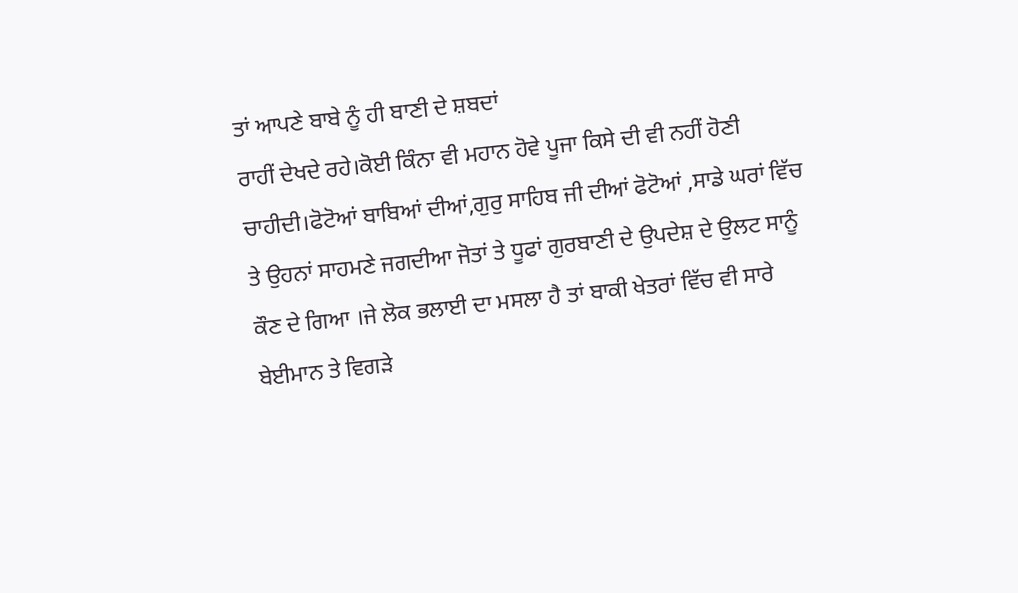ਤਾਂ ਆਪਣੇ ਬਾਬੇ ਨੂੰ ਹੀ ਬਾਣੀ ਦੇ ਸ਼ਬਦਾਂ
ਰਾਹੀਂ ਦੇਖਦੇ ਰਹੇ।ਕੋਈ ਕਿੰਨਾ ਵੀ ਮਹਾਨ ਹੋਵੇ ਪੂਜਾ ਕਿਸੇ ਦੀ ਵੀ ਨਹੀਂ ਹੋਣੀ
ਚਾਹੀਦੀ।ਫੋਟੋਆਂ ਬਾਬਿਆਂ ਦੀਆਂ,ਗੁਰੁ ਸਾਹਿਬ ਜੀ ਦੀਆਂ ਫੋਟੋਆਂ ,ਸਾਡੇ ਘਰਾਂ ਵਿੱਚ
ਤੇ ਉਹਨਾਂ ਸਾਹਮਣੇ ਜਗਦੀਆ ਜੋਤਾਂ ਤੇ ਧੂਫਾਂ ਗੁਰਬਾਣੀ ਦੇ ਉਪਦੇਸ਼ ਦੇ ਉਲਟ ਸਾਨੂੰ
ਕੌਣ ਦੇ ਗਿਆ ।ਜੇ ਲੋਕ ਭਲਾਈ ਦਾ ਮਸਲਾ ਹੈ ਤਾਂ ਬਾਕੀ ਖੇਤਰਾਂ ਵਿੱਚ ਵੀ ਸਾਰੇ
ਬੇਈਮਾਨ ਤੇ ਵਿਗੜੇ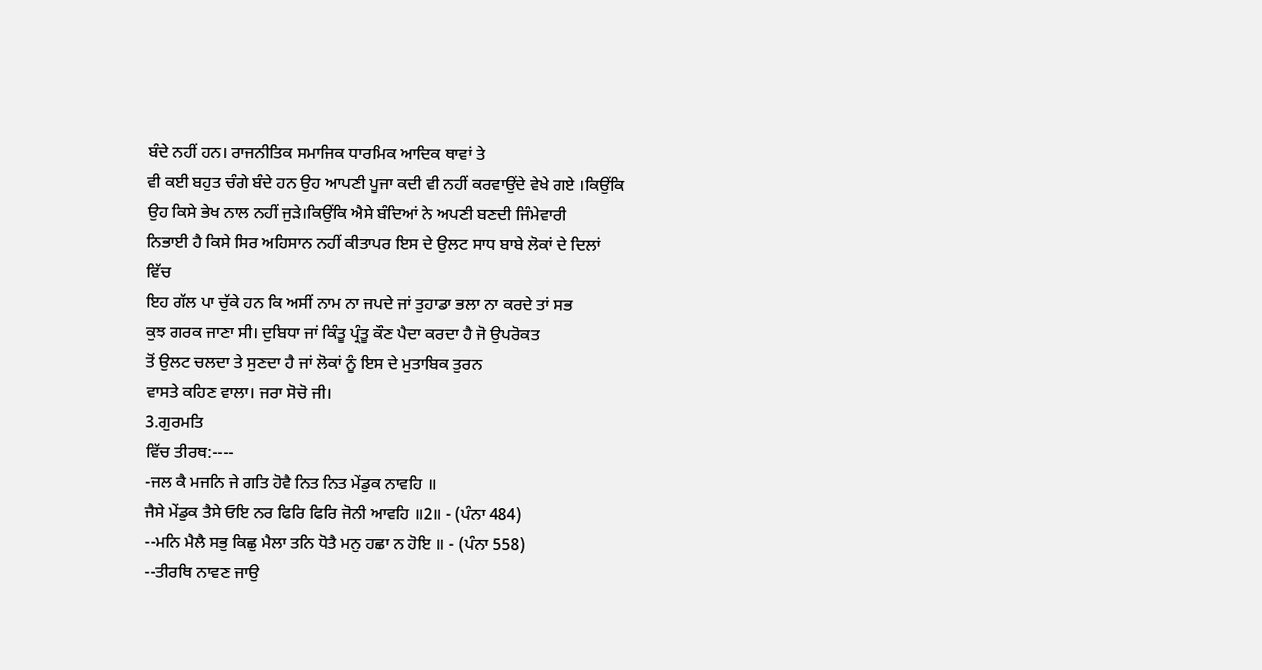ਬੰਦੇ ਨਹੀਂ ਹਨ। ਰਾਜਨੀਤਿਕ ਸਮਾਜਿਕ ਧਾਰਮਿਕ ਆਦਿਕ ਥਾਵਾਂ ਤੇ
ਵੀ ਕਈ ਬਹੁਤ ਚੰਗੇ ਬੰਦੇ ਹਨ ਉਹ ਆਪਣੀ ਪੂਜਾ ਕਦੀ ਵੀ ਨਹੀਂ ਕਰਵਾਉਂਦੇ ਵੇਖੇ ਗਏ ।ਕਿਉਂਕਿ
ਉਹ ਕਿਸੇ ਭੇਖ ਨਾਲ ਨਹੀਂ ਜੁੜੇ।ਕਿਉਂਕਿ ਐਸੇ ਬੰਦਿਆਂ ਨੇ ਅਪਣੀ ਬਣਦੀ ਜਿੰਮੇਵਾਰੀ
ਨਿਭਾਈ ਹੈ ਕਿਸੇ ਸਿਰ ਅਹਿਸਾਨ ਨਹੀਂ ਕੀਤਾਪਰ ਇਸ ਦੇ ਉਲਟ ਸਾਧ ਬਾਬੇ ਲੋਕਾਂ ਦੇ ਦਿਲਾਂ
ਵਿੱਚ
ਇਹ ਗੱਲ ਪਾ ਚੁੱਕੇ ਹਨ ਕਿ ਅਸੀਂ ਨਾਮ ਨਾ ਜਪਦੇ ਜਾਂ ਤੁਹਾਡਾ ਭਲਾ ਨਾ ਕਰਦੇ ਤਾਂ ਸਭ
ਕੁਝ ਗਰਕ ਜਾਣਾ ਸੀ। ਦੁਬਿਧਾ ਜਾਂ ਕਿੰਤੂ ਪ੍ਰੰਤੂ ਕੌਣ ਪੈਦਾ ਕਰਦਾ ਹੈ ਜੋ ਉਪਰੋਕਤ
ਤੋਂ ਉਲਟ ਚਲਦਾ ਤੇ ਸੁਣਦਾ ਹੈ ਜਾਂ ਲੋਕਾਂ ਨੂੰ ਇਸ ਦੇ ਮੁਤਾਬਿਕ ਤੁਰਨ
ਵਾਸਤੇ ਕਹਿਣ ਵਾਲਾ। ਜਰਾ ਸੋਚੋ ਜੀ।
3.ਗੁਰਮਤਿ
ਵਿੱਚ ਤੀਰਥ:----
-ਜਲ ਕੈ ਮਜਨਿ ਜੇ ਗਤਿ ਹੋਵੈ ਨਿਤ ਨਿਤ ਮੇਂਡੁਕ ਨਾਵਹਿ ॥
ਜੈਸੇ ਮੇਂਡੁਕ ਤੈਸੇ ਓਇ ਨਰ ਫਿਰਿ ਫਿਰਿ ਜੋਨੀ ਆਵਹਿ ॥2॥ - (ਪੰਨਾ 484)
--ਮਨਿ ਮੈਲੈ ਸਭੁ ਕਿਛੁ ਮੈਲਾ ਤਨਿ ਧੋਤੈ ਮਨੁ ਹਛਾ ਨ ਹੋਇ ॥ - (ਪੰਨਾ 558)
--ਤੀਰਥਿ ਨਾਵਣ ਜਾਉ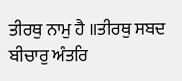ਤੀਰਥੁ ਨਾਮੁ ਹੈ ॥ਤੀਰਥੁ ਸਬਦ ਬੀਚਾਰੁ ਅੰਤਰਿ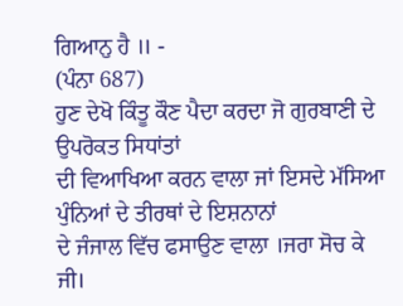ਗਿਆਨੁ ਹੈ ॥ -
(ਪੰਨਾ 687)
ਹੁਣ ਦੇਖੋ ਕਿੰਤੂ ਕੌਣ ਪੈਦਾ ਕਰਦਾ ਜੋ ਗੁਰਬਾਣੀ ਦੇ ਉਪਰੋਕਤ ਸਿਧਾਂਤਾਂ
ਦੀ ਵਿਆਖਿਆ ਕਰਨ ਵਾਲਾ ਜਾਂ ਇਸਦੇ ਮੱਸਿਆ ਪੁੰਨਿਆਂ ਦੇ ਤੀਰਥਾਂ ਦੇ ਇਸ਼ਨਾਨਾਂ
ਦੇ ਜੰਜਾਲ ਵਿੱਚ ਫਸਾਉਣ ਵਾਲਾ ।ਜਰਾ ਸੋਚ ਕੇ ਜੀ।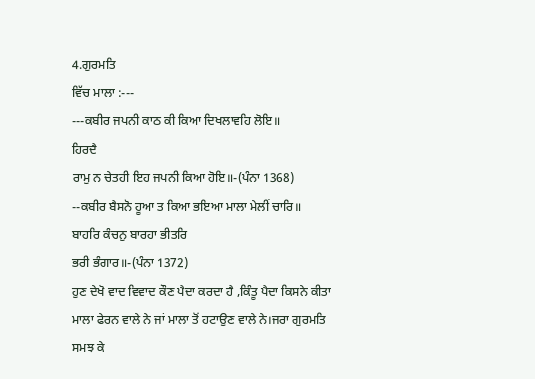4.ਗੁਰਮਤਿ
ਵਿੱਚ ਮਾਲਾ :---
---ਕਬੀਰ ਜਪਨੀ ਕਾਠ ਕੀ ਕਿਆ ਦਿਖਲਾਵਹਿ ਲੋਇ॥
ਹਿਰਦੈ
ਰਾਮੁ ਨ ਚੇਤਹੀ ਇਹ ਜਪਨੀ ਕਿਆ ਹੋਇ॥-(ਪੰਨਾ 1368)
--ਕਬੀਰ ਬੈਸਨੋ ਹੂਆ ਤ ਕਿਆ ਭਇਆ ਮਾਲਾ ਮੇਲੀਂ ਚਾਰਿ॥
ਬਾਹਰਿ ਕੰਚਨੁ ਬਾਰਹਾ ਭੀਤਰਿ
ਭਰੀ ਭੰਗਾਰ॥-(ਪੰਨਾ 1372)
ਹੁਣ ਦੇਖੋ ਵਾਦ ਵਿਵਾਦ ਕੌਣ ਪੈਦਾ ਕਰਦਾ ਹੈ ,ਕਿੰਤੂ ਪੈਦਾ ਕਿਸਨੇ ਕੀਤਾ
ਮਾਲਾ ਫੇਰਨ ਵਾਲੇ ਨੇ ਜਾਂ ਮਾਲਾ ਤੋਂ ਹਟਾਉਣ ਵਾਲੇ ਨੇ।ਜਰਾ ਗੁਰਮਤਿ ਸਮਝ ਕੇ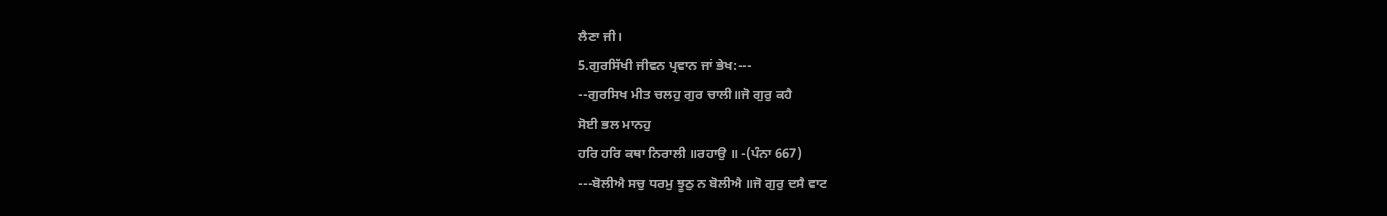ਲੈਣਾ ਜੀ।
5.ਗੁਰਸਿੱਖੀ ਜੀਵਨ ਪ੍ਰਵਾਨ ਜਾਂ ਭੇਖ:---
--ਗੁਰਸਿਖ ਮੀਤ ਚਲਹੁ ਗੁਰ ਚਾਲੀ॥ਜੋ ਗੁਰੁ ਕਹੈ
ਸੋਈ ਭਲ ਮਾਨਹੁ
ਹਰਿ ਹਰਿ ਕਥਾ ਨਿਰਾਲੀ ॥ਰਹਾਉ ॥ -(ਪੰਨਾ 667)
---ਬੋਲੀਐ ਸਚੁ ਧਰਮੁ ਝੂਠੁ ਨ ਬੋਲੀਐ ॥ਜੋ ਗੁਰੁ ਦਸੈ ਵਾਟ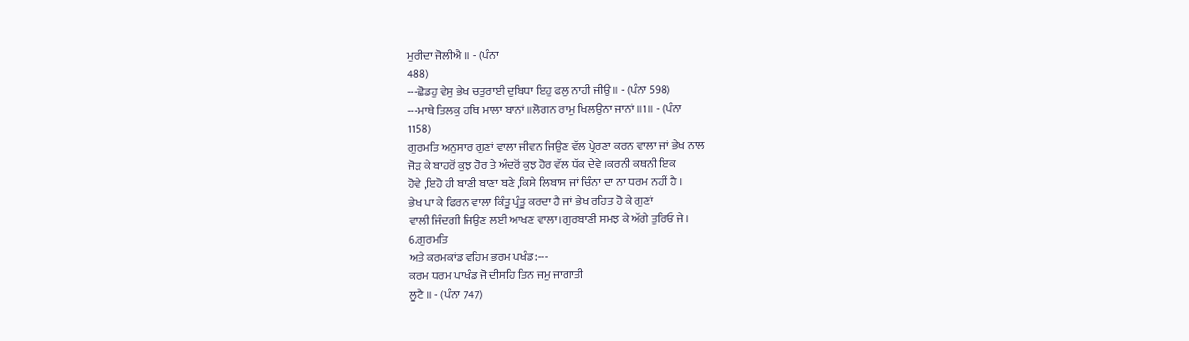ਮੁਰੀਦਾ ਜੋਲੀਐ ॥ - (ਪੰਨਾ
488)
---ਛੋਡਹੁ ਵੇਸੁ ਭੇਖ ਚਤੁਰਾਈ ਦੁਬਿਧਾ ਇਹੁ ਫਲੁ ਨਾਹੀ ਜੀਉ॥ - (ਪੰਨਾ 598)
---ਮਾਥੇ ਤਿਲਕੁ ਹਥਿ ਮਾਲਾ ਬਾਨਾਂ ॥ਲੋਗਨ ਰਾਮੁ ਖਿਲਉਨਾ ਜਾਨਾਂ ॥1॥ - (ਪੰਨਾ
1158)
ਗੁਰਮਤਿ ਅਨੁਸਾਰ ਗੁਣਾਂ ਵਾਲਾ ਜੀਵਨ ਜਿਉਣ ਵੱਲ ਪ੍ਰੇਰਣਾ ਕਰਨ ਵਾਲਾ ਜਾਂ ਭੇਖ ਨਾਲ
ਜੋੜ ਕੇ ਬਾਹਰੋਂ ਕੁਝ ਹੋਰ ਤੇ ਅੰਦਰੋਂ ਕੁਝ ਹੋਰ ਵੱਲ ਧੱਕ ਦੇਵੇ ।ਕਰਨੀ ਕਥਨੀ ਇਕ
ਹੋਵੇ ,ਇਹੋ ਹੀ ਬਾਣੀ ਬਾਣਾ ਬਣੇ ,ਕਿਸੇ ਲਿਬਾਸ ਜਾਂ ਚਿੰਨਾ ਦਾ ਨਾ ਧਰਮ ਨਹੀਂ ਹੈ ।
ਭੇਖ ਪਾ ਕੇ ਫਿਰਨ ਵਾਲਾ ਕਿੰਤੂ ਪ੍ਰੰਤੂ ਕਰਦਾ ਹੈ ਜਾਂ ਭੇਖ ਰਹਿਤ ਹੋ ਕੇ ਗੁਣਾਂ
ਵਾਲੀ ਜਿੰਦਗੀ ਜਿਉਣ ਲਈ ਆਖਣ ਵਾਲਾ।ਗੁਰਬਾਣੀ ਸਮਝ ਕੇ ਅੱਗੇ ਤੁਰਿਓ ਜੇ।
6.ਗੁਰਮਤਿ
ਅਤੇ ਕਰਮਕਾਂਡ ਵਹਿਮ ਭਰਮ ਪਖੰਡ:---
ਕਰਮ ਧਰਮ ਪਾਖੰਡ ਜੋ ਦੀਸਹਿ ਤਿਨ ਜਮੁ ਜਾਗਾਤੀ
ਲੂਟੈ ॥ - (ਪੰਨਾ 747)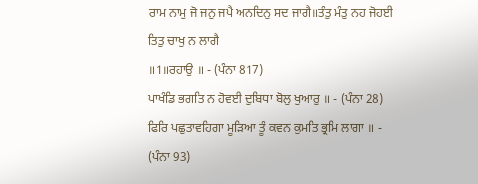ਰਾਮ ਨਾਮੁ ਜੋ ਜਨੁ ਜਪੈ ਅਨਦਿਨੁ ਸਦ ਜਾਗੈ॥ਤੰਤੁ ਮੰਤੁ ਨਹ ਜੋਹਈ ਤਿਤੁ ਚਾਖੁ ਨ ਲਾਗੈ
॥1॥ਰਹਾਉ ॥ - (ਪੰਨਾ 817)
ਪਾਖੰਡਿ ਭਗਤਿ ਨ ਹੋਵਈ ਦੁਬਿਧਾ ਬੋਲੁ ਖੁਆਰੁ ॥ - (ਪੰਨਾ 28)
ਫਿਰਿ ਪਛੁਤਾਵਹਿਗਾ ਮੂੜਿਆ ਤੂੰ ਕਵਨ ਕੁਮਤਿ ਭ੍ਰਮਿ ਲਾਗਾ ॥ - (ਪੰਨਾ 93)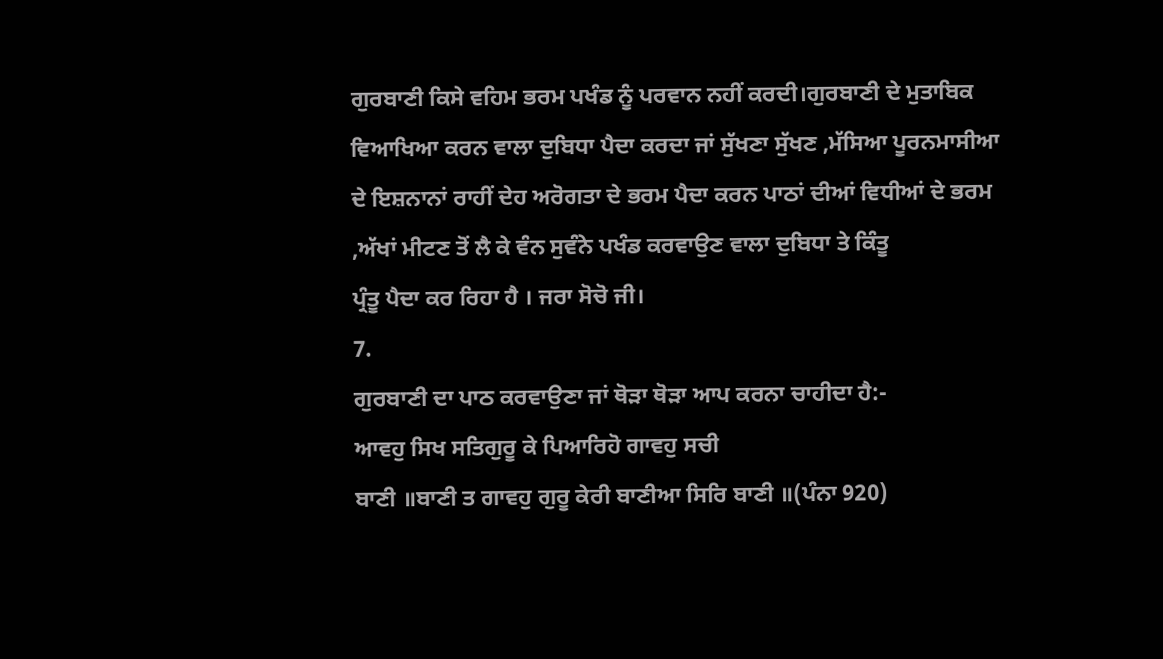ਗੁਰਬਾਣੀ ਕਿਸੇ ਵਹਿਮ ਭਰਮ ਪਖੰਡ ਨੂੰ ਪਰਵਾਨ ਨਹੀਂ ਕਰਦੀ।ਗੁਰਬਾਣੀ ਦੇ ਮੁਤਾਬਿਕ
ਵਿਆਖਿਆ ਕਰਨ ਵਾਲਾ ਦੁਬਿਧਾ ਪੈਦਾ ਕਰਦਾ ਜਾਂ ਸੁੱਖਣਾ ਸੁੱਖਣ ,ਮੱਸਿਆ ਪੂਰਨਮਾਸੀਆ
ਦੇ ਇਸ਼ਨਾਨਾਂ ਰਾਹੀਂ ਦੇਹ ਅਰੋਗਤਾ ਦੇ ਭਰਮ ਪੈਦਾ ਕਰਨ ਪਾਠਾਂ ਦੀਆਂ ਵਿਧੀਆਂ ਦੇ ਭਰਮ
,ਅੱਖਾਂ ਮੀਟਣ ਤੋਂ ਲੈ ਕੇ ਵੰਨ ਸੁਵੰਨੇ ਪਖੰਡ ਕਰਵਾਉਣ ਵਾਲਾ ਦੁਬਿਧਾ ਤੇ ਕਿੰਤੂ
ਪ੍ਰੰਤੂ ਪੈਦਾ ਕਰ ਰਿਹਾ ਹੈ । ਜਰਾ ਸੋਚੋ ਜੀ।
7.
ਗੁਰਬਾਣੀ ਦਾ ਪਾਠ ਕਰਵਾਉਣਾ ਜਾਂ ਥੋੜਾ ਥੋੜਾ ਆਪ ਕਰਨਾ ਚਾਹੀਦਾ ਹੈ:-
ਆਵਹੁ ਸਿਖ ਸਤਿਗੁਰੂ ਕੇ ਪਿਆਰਿਹੋ ਗਾਵਹੁ ਸਚੀ
ਬਾਣੀ ॥ਬਾਣੀ ਤ ਗਾਵਹੁ ਗੁਰੂ ਕੇਰੀ ਬਾਣੀਆ ਸਿਰਿ ਬਾਣੀ ॥(ਪੰਨਾ 920)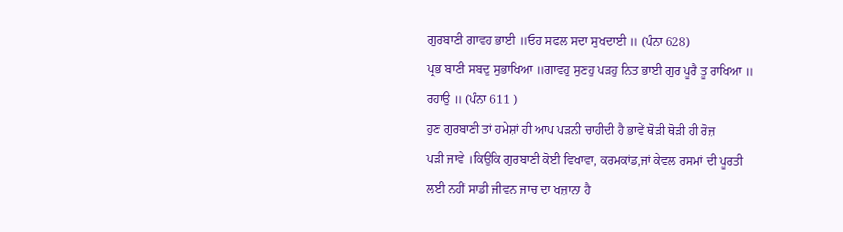ਗੁਰਬਾਣੀ ਗਾਵਹ ਭਾਈ ॥ਓਹ ਸਫਲ ਸਦਾ ਸੁਖਦਾਈ ॥ (ਪੰਨਾ 628)
ਪ੍ਰਭ ਬਾਣੀ ਸਬਦੁ ਸੁਭਾਖਿਆ ॥ਗਾਵਹੁ ਸੁਣਹੁ ਪੜਹੁ ਨਿਤ ਭਾਈ ਗੁਰ ਪੂਰੈ ਤੂ ਰਾਖਿਆ ॥
ਰਹਾਉ ॥ (ਪੰਨਾ 611 )
ਹੁਣ ਗੁਰਬਾਣੀ ਤਾਂ ਹਮੇਸ਼ਾਂ ਹੀ ਆਪ ਪੜਨੀ ਚਾਹੀਦੀ ਹੈ ਭਾਵੇਂ ਥੋੜੀ ਥੋੜੀ ਹੀ ਰੋਜ਼
ਪੜੀ ਜਾਵੇ ।ਕਿਉਕਿ ਗੁਰਬਾਣੀ ਕੋਈ ਵਿਖਾਵਾ, ਕਰਮਕਾਂਡ,ਜਾਂ ਕੇਵਲ ਰਸਮਾਂ ਦੀ ਪੂਰਤੀ
ਲਈ ਨਹੀਂ ਸਾਡੀ ਜੀਵਨ ਜਾਚ ਦਾ ਖਜ਼ਾਨਾ ਹੈ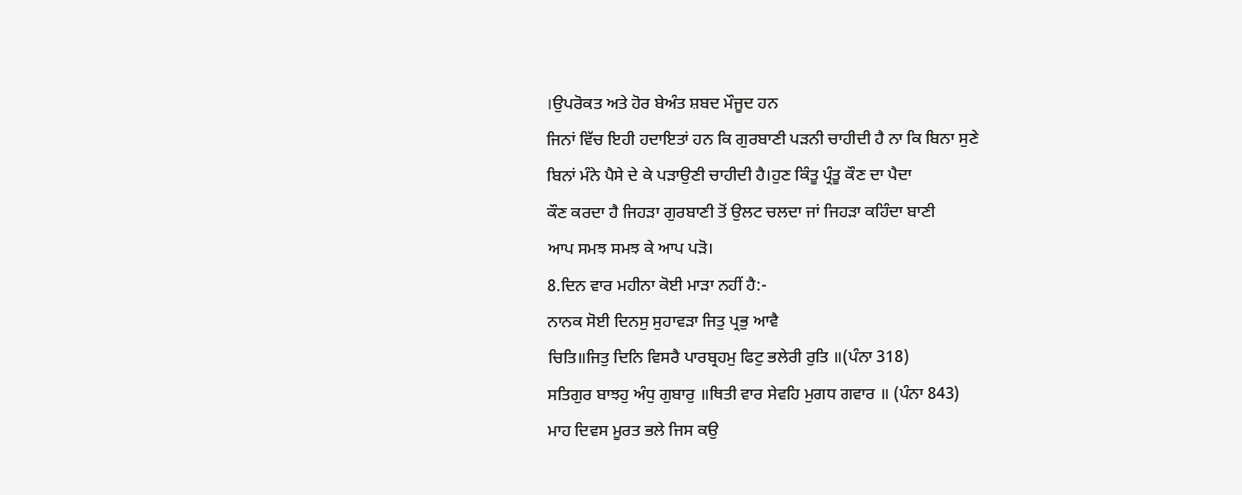।ਉਪਰੋਕਤ ਅਤੇ ਹੋਰ ਬੇਅੰਤ ਸ਼ਬਦ ਮੌਜੂਦ ਹਨ
ਜਿਨਾਂ ਵਿੱਚ ਇਹੀ ਹਦਾਇਤਾਂ ਹਨ ਕਿ ਗੁਰਬਾਣੀ ਪੜਨੀ ਚਾਹੀਦੀ ਹੈ ਨਾ ਕਿ ਬਿਨਾ ਸੁਣੇ
ਬਿਨਾਂ ਮੰਨੇ ਪੈਸੇ ਦੇ ਕੇ ਪੜਾਉਣੀ ਚਾਹੀਦੀ ਹੈ।ਹੁਣ ਕਿੰਤੂ ਪ੍ਰੰਤੂ ਕੌਣ ਦਾ ਪੈਦਾ
ਕੌਣ ਕਰਦਾ ਹੈ ਜਿਹੜਾ ਗੁਰਬਾਣੀ ਤੋਂ ਉਲਟ ਚਲਦਾ ਜਾਂ ਜਿਹੜਾ ਕਹਿੰਦਾ ਬਾਣੀ
ਆਪ ਸਮਝ ਸਮਝ ਕੇ ਆਪ ਪੜੋ।
8.ਦਿਨ ਵਾਰ ਮਹੀਨਾ ਕੋਈ ਮਾੜਾ ਨਹੀਂ ਹੈ:-
ਨਾਨਕ ਸੋਈ ਦਿਨਸੁ ਸੁਹਾਵੜਾ ਜਿਤੁ ਪ੍ਰਭੁ ਆਵੈ
ਚਿਤਿ॥ਜਿਤੁ ਦਿਨਿ ਵਿਸਰੈ ਪਾਰਬ੍ਰਹਮੁ ਫਿਟੁ ਭਲੇਰੀ ਰੁਤਿ ॥(ਪੰਨਾ 318)
ਸਤਿਗੁਰ ਬਾਝਹੁ ਅੰਧੁ ਗੁਬਾਰੁ ॥ਥਿਤੀ ਵਾਰ ਸੇਵਹਿ ਮੁਗਧ ਗਵਾਰ ॥ (ਪੰਨਾ 843)
ਮਾਹ ਦਿਵਸ ਮੂਰਤ ਭਲੇ ਜਿਸ ਕਉ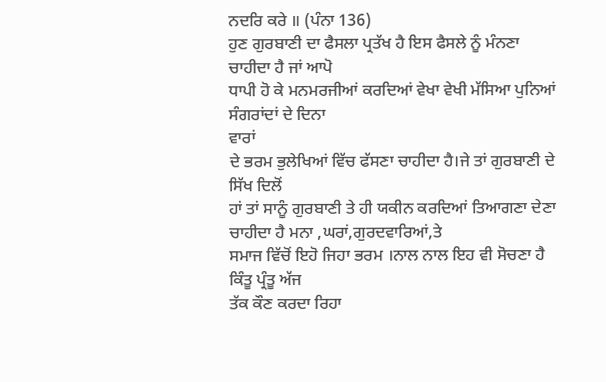ਨਦਰਿ ਕਰੇ ॥ (ਪੰਨਾ 136)
ਹੁਣ ਗੁਰਬਾਣੀ ਦਾ ਫੈਸਲਾ ਪ੍ਰਤੱਖ ਹੈ ਇਸ ਫੈਸਲੇ ਨੂੰ ਮੰਨਣਾ ਚਾਹੀਦਾ ਹੈ ਜਾਂ ਆਪੋ
ਧਾਪੀ ਹੋ ਕੇ ਮਨਮਰਜੀਆਂ ਕਰਦਿਆਂ ਵੇਖਾ ਵੇਖੀ ਮੱਸਿਆ ਪੁਨਿਆਂ ਸੰਗਰਾਂਦਾਂ ਦੇ ਦਿਨਾ
ਵਾਰਾਂ
ਦੇ ਭਰਮ ਭੁਲੇਖਿਆਂ ਵਿੱਚ ਫੱਸਣਾ ਚਾਹੀਦਾ ਹੈ।ਜੇ ਤਾਂ ਗੁਰਬਾਣੀ ਦੇ ਸਿੱਖ ਦਿਲੋਂ
ਹਾਂ ਤਾਂ ਸਾਨੂੰ ਗੁਰਬਾਣੀ ਤੇ ਹੀ ਯਕੀਨ ਕਰਦਿਆਂ ਤਿਆਗਣਾ ਦੇਣਾ ਚਾਹੀਦਾ ਹੈ ਮਨਾ ,ਘਰਾਂ,ਗੁਰਦਵਾਰਿਆਂ,ਤੇ
ਸਮਾਜ ਵਿੱਚੋਂ ਇਹੋ ਜਿਹਾ ਭਰਮ ।ਨਾਲ ਨਾਲ ਇਹ ਵੀ ਸੋਚਣਾ ਹੈ ਕਿੰਤੂ ਪ੍ਰੰਤੂ ਅੱਜ
ਤੱਕ ਕੌਣ ਕਰਦਾ ਰਿਹਾ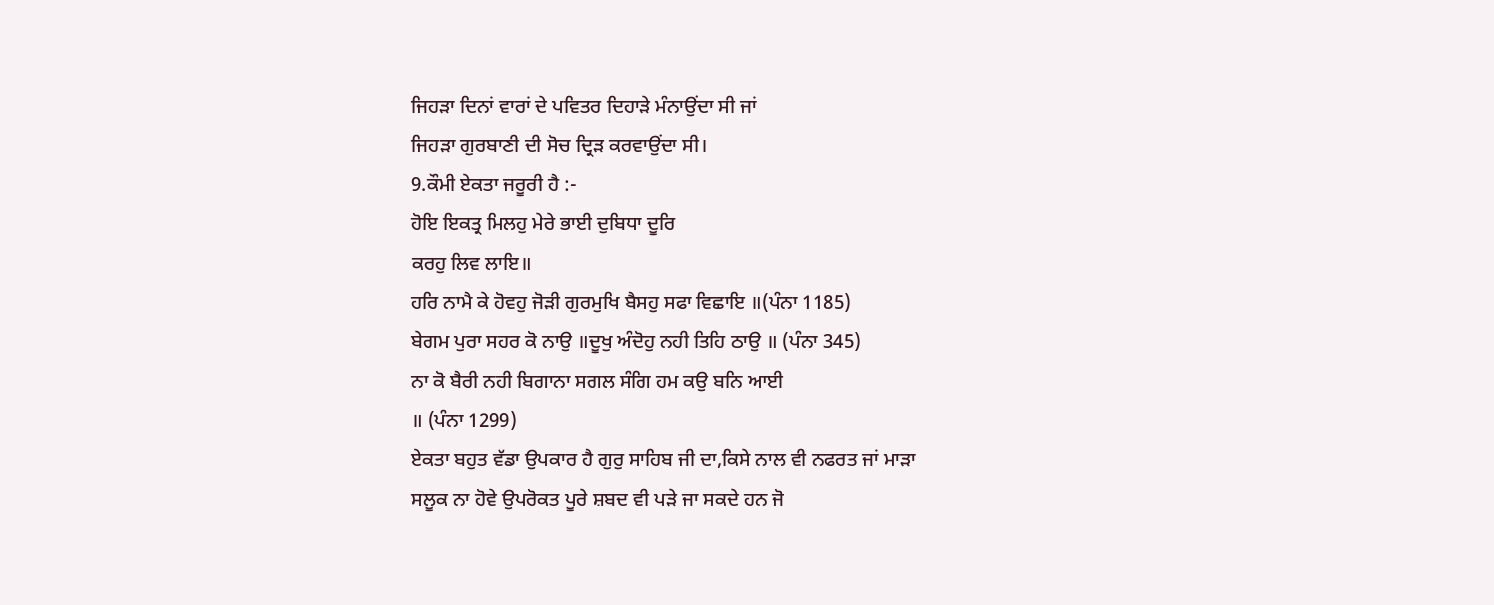ਜਿਹੜਾ ਦਿਨਾਂ ਵਾਰਾਂ ਦੇ ਪਵਿਤਰ ਦਿਹਾੜੇ ਮੰਨਾਉਂਦਾ ਸੀ ਜਾਂ
ਜਿਹੜਾ ਗੁਰਬਾਣੀ ਦੀ ਸੋਚ ਦ੍ਰਿੜ ਕਰਵਾਉਂਦਾ ਸੀ।
9.ਕੌਮੀ ਏਕਤਾ ਜਰੂਰੀ ਹੈ :-
ਹੋਇ ਇਕਤ੍ਰ ਮਿਲਹੁ ਮੇਰੇ ਭਾਈ ਦੁਬਿਧਾ ਦੂਰਿ
ਕਰਹੁ ਲਿਵ ਲਾਇ॥
ਹਰਿ ਨਾਮੈ ਕੇ ਹੋਵਹੁ ਜੋੜੀ ਗੁਰਮੁਖਿ ਬੈਸਹੁ ਸਫਾ ਵਿਛਾਇ ॥(ਪੰਨਾ 1185)
ਬੇਗਮ ਪੁਰਾ ਸਹਰ ਕੋ ਨਾਉ ॥ਦੂਖੁ ਅੰਦੋਹੁ ਨਹੀ ਤਿਹਿ ਠਾਉ ॥ (ਪੰਨਾ 345)
ਨਾ ਕੋ ਬੈਰੀ ਨਹੀ ਬਿਗਾਨਾ ਸਗਲ ਸੰਗਿ ਹਮ ਕਉ ਬਨਿ ਆਈ
॥ (ਪੰਨਾ 1299)
ਏਕਤਾ ਬਹੁਤ ਵੱਡਾ ਉਪਕਾਰ ਹੈ ਗੁਰੁ ਸਾਹਿਬ ਜੀ ਦਾ,ਕਿਸੇ ਨਾਲ ਵੀ ਨਫਰਤ ਜਾਂ ਮਾੜਾ
ਸਲੂਕ ਨਾ ਹੋਵੇ ਉਪਰੋਕਤ ਪੂਰੇ ਸ਼ਬਦ ਵੀ ਪੜੇ ਜਾ ਸਕਦੇ ਹਨ ਜੋ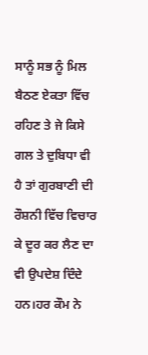ਸਾਨੂੰ ਸਭ ਨੂੰ ਮਿਲ
ਬੈਠਣ ਏਕਤਾ ਵਿੱਚ ਰਹਿਣ ਤੇ ਜੇ ਕਿਸੇ ਗਲ ਤੇ ਦੁਬਿਧਾ ਵੀ ਹੈ ਤਾਂ ਗੁਰਬਾਣੀ ਦੀ
ਰੌਸ਼ਨੀ ਵਿੱਚ ਵਿਚਾਰ ਕੇ ਦੂਰ ਕਰ ਲੈਣ ਦਾ ਵੀ ਉਪਦੇਸ਼ ਦਿੰਦੇ ਹਨ।ਹਰ ਕੌਮ ਨੇ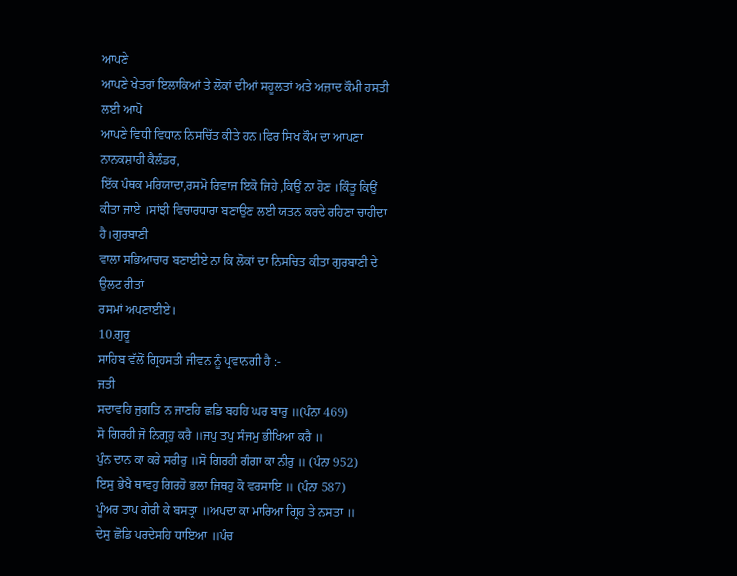ਆਪਣੇ
ਆਪਣੇ ਖੇਤਰਾਂ ਇਲਾਕਿਆਂ ਤੇ ਲੋਕਾਂ ਦੀਆਂ ਸਹੂਲਤਾਂ ਅਤੇ ਅਜ਼ਾਦ ਕੌਮੀ ਹਸਤੀ ਲਈ ਆਪੋ
ਆਪਣੇ ਵਿਧੀ ਵਿਧਾਨ ਨਿਸਚਿੱਤ ਕੀਤੇ ਹਨ।ਫਿਰ ਸਿਖ ਕੌਮ ਦਾ ਆਪਣਾ ਨਾਨਕਸ਼ਾਹੀ ਕੈਲੰਡਰ,
ਇੱਕ ਪੰਥਕ ਮਰਿਯਾਦਾ,ਰਸਮੋ ਰਿਵਾਜ ਇਕੋ ਜਿਹੇ ,ਕਿਉਂ ਨਾ ਹੋਣ ।ਕਿੰਤੂ ਕਿਉਂ
ਕੀਤਾ ਜਾਏ ।ਸਾਂਝੀ ਵਿਚਾਰਧਾਰਾ ਬਣਾਉਣ ਲਈ ਯਤਨ ਕਰਦੇ ਰਹਿਣਾ ਚਾਹੀਦਾ ਹੈ।ਗੁਰਬਾਣੀ
ਵਾਲਾ ਸਭਿਆਚਾਰ ਬਣਾਈਏ ਨਾ ਕਿ ਲੋਕਾਂ ਦਾ ਨਿਸਚਿਤ ਕੀਤਾ ਗੁਰਬਾਣੀ ਦੇ ਉਲਟ ਰੀਤਾਂ
ਰਸਮਾਂ ਅਪਣਾਈਏ।
10.ਗੁਰੂ
ਸਾਹਿਬ ਵੱਲੋਂ ਗ੍ਰਿਹਸਤੀ ਜੀਵਨ ਨੂੰ ਪ੍ਰਵਾਨਗੀ ਹੈ :-
ਜਤੀ
ਸਦਾਵਹਿ ਜੁਗਤਿ ਨ ਜਾਣਹਿ ਛਡਿ ਬਹਹਿ ਘਰ ਬਾਰੁ ॥(ਪੰਨਾ 469)
ਸੋ ਗਿਰਹੀ ਜੋ ਨਿਗ੍ਰਹੁ ਕਰੈ ॥ਜਪੁ ਤਪੁ ਸੰਜਮੁ ਭੀਖਿਆ ਕਰੈ ॥
ਪੁੰਨ ਦਾਨ ਕਾ ਕਰੇ ਸਰੀਰੁ ॥ਸੋ ਗਿਰਹੀ ਗੰਗਾ ਕਾ ਨੀਰੁ ॥ (ਪੰਨਾ 952)
ਇਸੁ ਭੇਖੈ ਥਾਵਹੁ ਗਿਰਹੋ ਭਲਾ ਜਿਥਹੁ ਕੋ ਵਰਸਾਇ ॥ (ਪੰਨਾ 587)
ਪੂੰਅਰ ਤਾਪ ਗੇਰੀ ਕੇ ਬਸਤ੍ਰਾ ॥ਅਪਦਾ ਕਾ ਮਾਰਿਆ ਗ੍ਰਿਹ ਤੇ ਨਸਤਾ ॥
ਦੇਸੁ ਛੋਡਿ ਪਰਦੇਸਹਿ ਧਾਇਆ ॥ਪੰਚ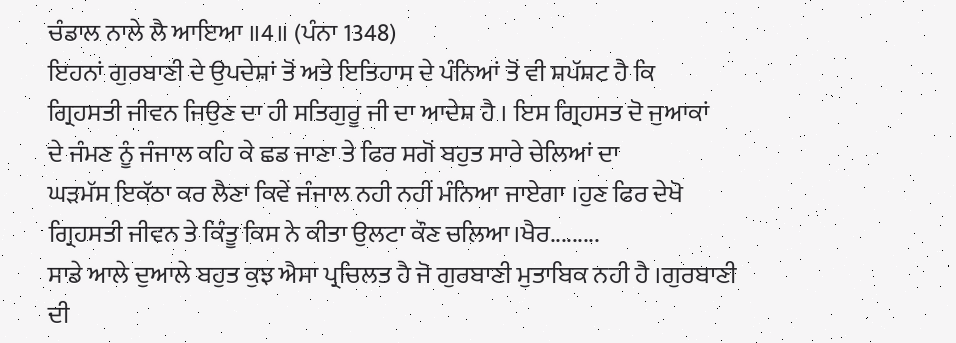ਚੰਡਾਲ ਨਾਲੇ ਲੈ ਆਇਆ ॥4॥ (ਪੰਨਾ 1348)
ਇਹਨਾਂ ਗੁਰਬਾਣੀ ਦੇ ਉਪਦੇਸ਼ਾਂ ਤੋਂ ਅਤੇ ਇਤਿਹਾਸ ਦੇ ਪੰਨਿਆਂ ਤੋਂ ਵੀ ਸ਼ਪੱਸ਼ਟ ਹੈ ਕਿ
ਗ੍ਰਿਹਸਤੀ ਜੀਵਨ ਜਿਉਣ ਦਾ ਹੀ ਸਤਿਗੁਰੂ ਜੀ ਦਾ ਆਦੇਸ਼ ਹੈ । ਇਸ ਗ੍ਰਿਹਸਤ ਦੋ ਜੁਆਕਾਂ
ਦੇ ਜੰਮਣ ਨੂੰ ਜੰਜਾਲ ਕਹਿ ਕੇ ਛਡ ਜਾਣਾ ਤੇ ਫਿਰ ਸਗੋਂ ਬਹੁਤ ਸਾਰੇ ਚੇਲਿਆਂ ਦਾ
ਘੜਮੱਸ ਇਕੱਠਾ ਕਰ ਲੈਣਾ ਕਿਵੇਂ ਜੰਜਾਲ ਨਹੀ ਨਹੀਂ ਮੰਨਿਆ ਜਾਏਗਾ ।ਹੁਣ ਫਿਰ ਦੇਖੋ
ਗ੍ਰਿਹਸਤੀ ਜੀਵਨ ਤੇ ਕਿੰਤੂ ਕਿਸ ਨੇ ਕੀਤਾ ਉਲਟਾ ਕੌਣ ਚਲਿਆ।ਖੈਰ.........
ਸਾਡੇ ਆਲੇ ਦੁਆਲੇ ਬਹੁਤ ਕੁਝ ਐਸਾ ਪ੍ਰਚਿਲਤ ਹੈ ਜੋ ਗੁਰਬਾਣੀ ਮੁਤਾਬਿਕ ਨਹੀ ਹੈ ।ਗੁਰਬਾਣੀ
ਦੀ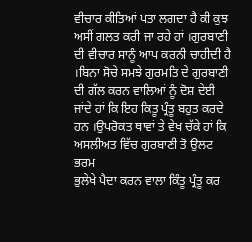ਵੀਚਾਰ ਕੀਤਿਆਂ ਪਤਾ ਲਗਦਾ ਹੈ ਕੀ ਕੁਝ ਅਸੀਂ ਗਲਤ ਕਰੀ ਜਾ ਰਹੇ ਹਾਂ ।ਗੁਰਬਾਣੀ
ਦੀ ਵੀਚਾਰ ਸਾਨੂੰ ਆਪ ਕਰਨੀ ਚਾਹੀਦੀ ਹੈ ।ਬਿਨਾ ਸੋਚੇ ਸਮਝੇ ਗੁਰਮਤਿ ਦੇ ਗੁਰਬਾਣੀ
ਦੀ ਗੱਲ ਕਰਨ ਵਾਲਿਆਂ ਨੂੰ ਦੋਸ਼ ਦੇਈ ਜਾਂਦੇ ਹਾਂ ਕਿ ਇਹ ਕਿਤੂ ਪ੍ਰੰਤੂ ਬਹੁਤ ਕਰਦੇ
ਹਨ ।ਉਪਰੋਕਤ ਥਾਵਾਂ ਤੇ ਵੇਖ ਚੱਕੇ ਹਾਂ ਕਿ ਅਸਲੀਅਤ ਵਿੱਚ ਗੁਰਬਾਣੀ ਤੋ ਉਲਟ ਭਰਮ
ਭੁਲੇਖੇ ਪੈਦਾ ਕਰਨ ਵਾਲਾ ਕਿੰਤੂ ਪ੍ਰੰਤੂ ਕਰ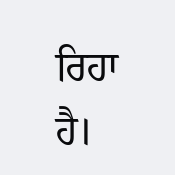ਰਿਹਾ ਹੈ।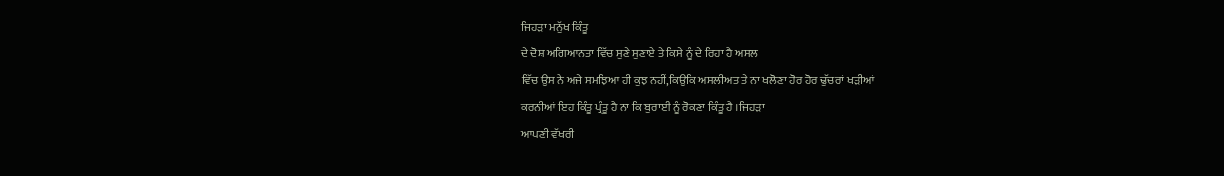ਜਿਹੜਾ ਮਨੁੱਖ ਕਿੰਤੂ
ਦੇ ਦੋਸ਼ ਅਗਿਆਨਤਾ ਵਿੱਚ ਸੁਣੇ ਸੁਣਾਏ ਤੇ ਕਿਸੇ ਨੂੰ ਦੇ ਰਿਹਾ ਹੈ ਅਸਲ
ਵਿੱਚ ਉਸ ਨੇ ਅਜੇ ਸਮਝਿਆ ਹੀ ਕੁਝ ਨਹੀਂ,ਕਿਉਕਿ ਅਸਲੀਅਤ ਤੇ ਨਾ ਖਲੋਣਾ ਹੋਰ ਹੋਰ ਢੁੱਚਰਾਂ ਖੜੀਆਂ
ਕਰਨੀਆਂ ਇਹ ਕਿੰਤੂ ਪ੍ਰੰਤੂ ਹੈ ਨਾ ਕਿ ਬੁਰਾਈ ਨੂੰ ਰੋਕਣਾ ਕਿੰਤੂ ਹੈ ।ਜਿਹੜਾ
ਆਪਣੀ ਵੱਖਰੀ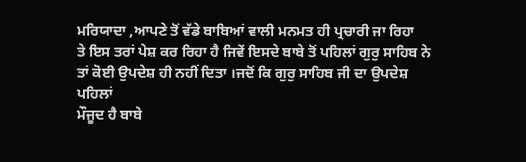ਮਰਿਯਾਦਾ ,ਆਪਣੇ ਤੋਂ ਵੱਡੇ ਬਾਬਿਆਂ ਵਾਲੀ ਮਨਮਤ ਹੀ ਪ੍ਰਚਾਰੀ ਜਾ ਰਿਹਾ
ਤੇ ਇਸ ਤਰਾਂ ਪੇਸ਼ ਕਰ ਰਿਹਾ ਹੈ ਜਿਵੇਂ ਇਸਦੇ ਬਾਬੇ ਤੋਂ ਪਹਿਲਾਂ ਗੁਰੁ ਸਾਹਿਬ ਨੇ
ਤਾਂ ਕੋਈ ਉਪਦੇਸ਼ ਹੀ ਨਹੀਂ ਦਿਤਾ ।ਜਦੋਂ ਕਿ ਗੁਰੁ ਸਾਹਿਬ ਜੀ ਦਾ ਉਪਦੇਸ਼ ਪਹਿਲਾਂ
ਮੌਜੂਦ ਹੈ ਬਾਬੇ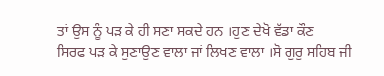ਤਾਂ ਉਸ ਨੂੰ ਪੜ ਕੇ ਹੀ ਸਣਾ ਸਕਦੇ ਹਨ ।ਹੁਣ ਦੇਖੋ ਵੱਡਾ ਕੌਣ
ਸਿਰਫ ਪੜ ਕੇ ਸੁਣਾਉਣ ਵਾਲਾ ਜਾਂ ਲਿਖਣ ਵਾਲਾ ।ਸੋ ਗੁਰੁ ਸਹਿਬ ਜੀ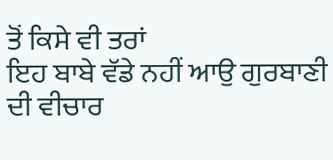ਤੋਂ ਕਿਸੇ ਵੀ ਤਰਾਂ
ਇਹ ਬਾਬੇ ਵੱਡੇ ਨਹੀਂ ਆਉ ਗੁਰਬਾਣੀ ਦੀ ਵੀਚਾਰ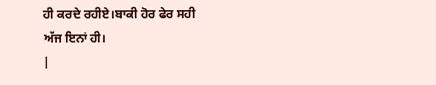ਹੀ ਕਰਦੇ ਰਹੀਏ।ਬਾਕੀ ਹੋਰ ਫੇਰ ਸਹੀ
ਅੱਜ ਇਨਾਂ ਹੀ।
|